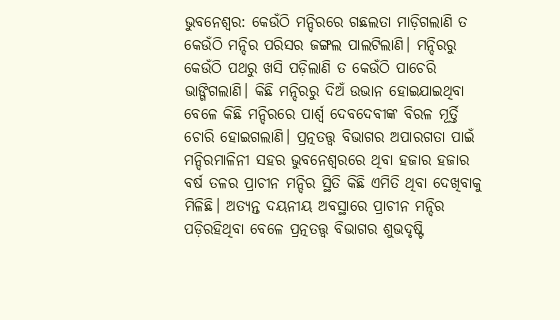ଭୁବନେଶ୍ବର: କେଉଁଠି ମନ୍ଦିରରେ ଗଛଲତା ମାଡ଼ିଗଲାଣି ତ କେଉଁଠି ମନ୍ଦିର ପରିସର ଜଙ୍ଗଲ ପାଲଟିଲାଣି। ମନ୍ଦିରରୁ କେଉଁଠି ପଥରୁ ଖସି ପଡ଼ିଲାଣି ତ କେଉଁଠି ପାଚେରି ଭାଙ୍ଗିଗଲାଣି। କିଛି ମନ୍ଦିରରୁ ଦିଅଁ ଉଭାନ ହୋଇଯାଇଥିବା ବେଳେ କିଛି ମନ୍ଦିରରେ ପାର୍ଶ୍ବ ଦେବଦେବୀଙ୍କ ବିରଳ ମୂର୍ତ୍ତି ଚୋରି ହୋଇଗଲାଣି। ପ୍ରତ୍ନତତ୍ତ୍ବ ବିଭାଗର ଅପାରଗତା ପାଇଁ ମନ୍ଦିରମାଳିନୀ ସହର ଭୁବନେଶ୍ବରରେ ଥିବା ହଜାର ହଜାର ବର୍ଷ ତଳର ପ୍ରାଚୀନ ମନ୍ଦିର ସ୍ଥିତି କିଛି ଏମିତି ଥିବା ଦେଖିବାକୁ ମିଳିଛି। ଅତ୍ୟନ୍ତ ଦୟନୀୟ ଅବସ୍ଥାରେ ପ୍ରାଚୀନ ମନ୍ଦିର ପଡ଼ିରହିଥିବା ବେଳେ ପ୍ରତ୍ନତତ୍ତ୍ବ ବିଭାଗର ଶୁଭଦୃଷ୍ଟି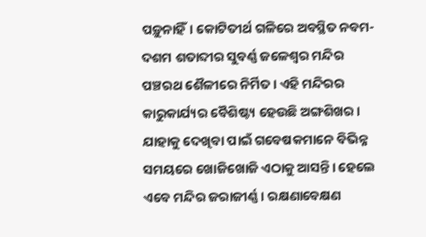ପଡ଼ୁନାହିଁ। କୋଟିତୀର୍ଥ ଗଳିରେ ଅବସ୍ଥିତ ନବମ-ଦଶମ ଶତାବ୍ଦୀର ସୁବର୍ଣ୍ଣ ଜଳେଶ୍ବର ମନ୍ଦିର ପଞ୍ଚରଥ ଶୈଳୀରେ ନିର୍ମିତ। ଏହି ମନ୍ଦିରର କାରୁକାର୍ଯ୍ୟର ବୈଶିଷ୍ଟ୍ୟ ହେଉଛି ଅଙ୍ଗଶିଖର। ଯାହାକୁ ଦେଖିବା ପାଇଁ ଗବେଷକମାନେ ବିଭିନ୍ନ ସମୟରେ ଖୋଜିଖୋଜି ଏଠାକୁ ଆସନ୍ତି। ହେଲେ ଏବେ ମନ୍ଦିର ଜରାଜୀର୍ଣ୍ଣ। ରକ୍ଷଣାବେକ୍ଷଣ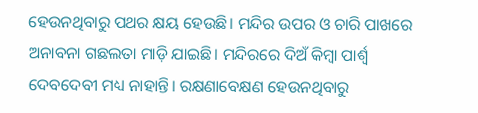ହେଉନଥିବାରୁ ପଥର କ୍ଷୟ ହେଉଛି। ମନ୍ଦିର ଉପର ଓ ଚାରି ପାଖରେ ଅନାବନା ଗଛଲତା ମାଡ଼ି ଯାଇଛି। ମନ୍ଦିରରେ ଦିଅଁ କିମ୍ବା ପାର୍ଶ୍ବ ଦେବଦେବୀ ମଧ୍ୟ ନାହାନ୍ତି। ରକ୍ଷଣାବେକ୍ଷଣ ହେଉନଥିବାରୁ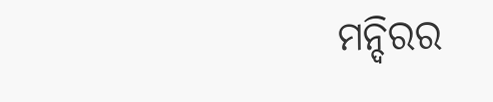ମନ୍ଦିରର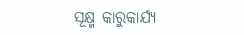ସୂକ୍ଷ୍ମ କାରୁକାର୍ଯ୍ୟ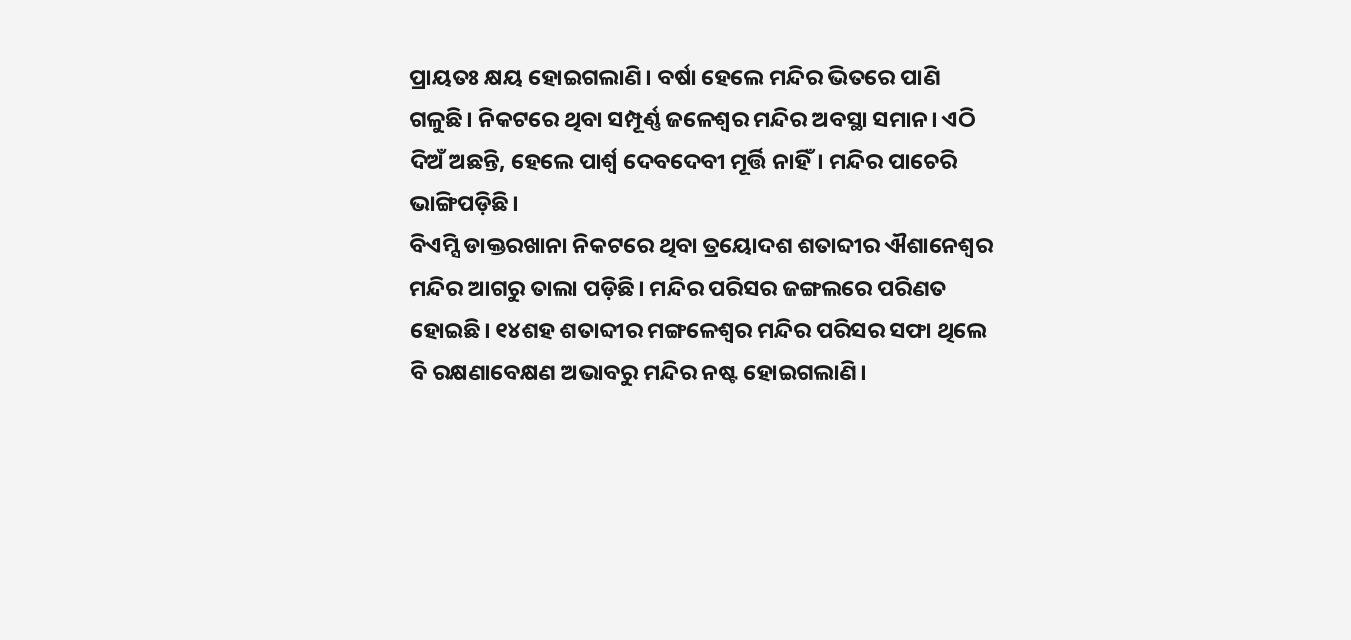ପ୍ରାୟତଃ କ୍ଷୟ ହୋଇଗଲାଣି। ବର୍ଷା ହେଲେ ମନ୍ଦିର ଭିତରେ ପାଣି ଗଳୁଛି। ନିକଟରେ ଥିବା ସମ୍ପୂର୍ଣ୍ଣ ଜଳେଶ୍ବର ମନ୍ଦିର ଅବସ୍ଥା ସମାନ। ଏଠି ଦିଅଁ ଅଛନ୍ତି, ହେଲେ ପାର୍ଶ୍ବ ଦେବଦେବୀ ମୂର୍ତ୍ତି ନାହିଁ। ମନ୍ଦିର ପାଚେରି ଭାଙ୍ଗିପଡ଼ିଛି।
ବିଏମ୍ସି ଡାକ୍ତରଖାନା ନିକଟରେ ଥିବା ତ୍ରୟୋଦଶ ଶତାବ୍ଦୀର ଐଶାନେଶ୍ବର ମନ୍ଦିର ଆଗରୁ ତାଲା ପଡ଼ିଛି। ମନ୍ଦିର ପରିସର ଜଙ୍ଗଲରେ ପରିଣତ ହୋଇଛି। ୧୪ଶହ ଶତାବ୍ଦୀର ମଙ୍ଗଳେଶ୍ବର ମନ୍ଦିର ପରିସର ସଫା ଥିଲେ ବି ରକ୍ଷଣାବେକ୍ଷଣ ଅଭାବରୁ ମନ୍ଦିର ନଷ୍ଟ ହୋଇଗଲାଣି।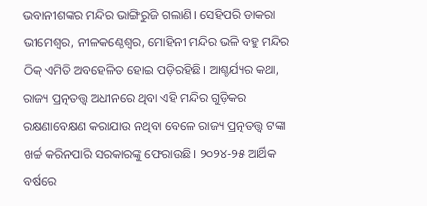ଭବାନୀଶଙ୍କର ମନ୍ଦିର ଭାଙ୍ଗିରୁଜି ଗଲାଣି। ସେହିପରି ଡାକରା ଭୀମେଶ୍ବର, ନୀଳକଣ୍ଠେଶ୍ବର, ମୋହିନୀ ମନ୍ଦିର ଭଳି ବହୁ ମନ୍ଦିର ଠିକ୍ ଏମିତି ଅବହେଳିତ ହୋଇ ପଡ଼ିରହିଛି। ଆଶ୍ଚର୍ଯ୍ୟର କଥା, ରାଜ୍ୟ ପ୍ରତ୍ନତତ୍ତ୍ବ ଅଧୀନରେ ଥିବା ଏହି ମନ୍ଦିର ଗୁଡ଼ିକର ରକ୍ଷଣାବେକ୍ଷଣ କରାଯାଉ ନଥିବା ବେଳେ ରାଜ୍ୟ ପ୍ରତ୍ନତତ୍ତ୍ବ ଟଙ୍କା ଖର୍ଚ୍ଚ କରିନପାରି ସରକାରଙ୍କୁ ଫେରାଉଛି। ୨୦୨୪-୨୫ ଆର୍ଥିକ ବର୍ଷରେ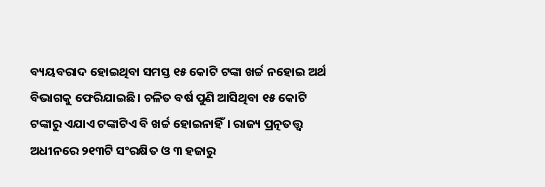ବ୍ୟୟବରାଦ ହୋଇଥିବା ସମସ୍ତ ୧୫ କୋଟି ଟଙ୍କା ଖର୍ଚ୍ଚ ନହୋଇ ଅର୍ଥ ବିଭାଗକୁ ଫେରିଯାଇଛି। ଚଳିତ ବର୍ଷ ପୁଣି ଆସିଥିବା ୧୫ କୋଟି ଟଙ୍କାରୁ ଏଯାଏ ଟଙ୍କାଟିଏ ବି ଖର୍ଚ୍ଚ ହୋଇନାହିଁ। ରାଜ୍ୟ ପ୍ରତ୍ନତତ୍ତ୍ବ ଅଧୀନରେ ୨୧୩ଟି ସଂରକ୍ଷିତ ଓ ୩ ହଜାରୁ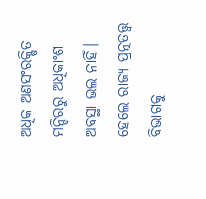ଅଧିକ ଅଣସଂରକ୍ଷିତ ମନ୍ଦିରରୁ ଅଧିକାଂଶ ଅବସ୍ଥା ଭଲ ନାହିଁ। ହେଲେ ରାଜ୍ୟ ପ୍ରତ୍ନତତ୍ତ୍ବ ବିଭାଗକୁ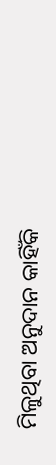ମିଳୁଥିବା ଅନୁଦାନ କାହିଁକି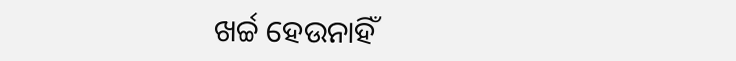ଖର୍ଚ୍ଚ ହେଉନାହିଁ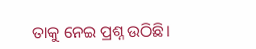ତାକୁ ନେଇ ପ୍ରଶ୍ନ ଉଠିଛି।